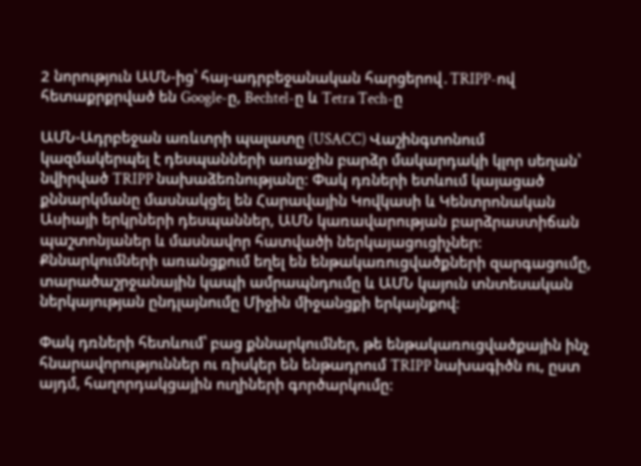2 նորություն ԱՄՆ-ից՝ հայ-ադրբեջանական հարցերով․TRIPP-ով հետաքրքրված են Google-ը, Bechtel-ը և Tetra Tech-ը

ԱՄՆ-Ադրբեջան առևտրի պալատը (USACC) Վաշինգտոնում կազմակերպել է դեսպանների առաջին բարձր մակարդակի կլոր սեղան՝ նվիրված TRIPP նախաձեռնությանը։ Փակ դռների ետևում կայացած քննարկմանը մասնակցել են Հարավային Կովկասի և Կենտրոնական Ասիայի երկրների դեսպաններ, ԱՄՆ կառավարության բարձրաստիճան պաշտոնյաներ և մասնավոր հատվածի ներկայացուցիչներ։ Քննարկումների առանցքում եղել են ենթակառուցվածքների զարգացումը, տարածաշրջանային կապի ամրապնդումը և ԱՄՆ կայուն տնտեսական ներկայության ընդլայնումը Միջին միջանցքի երկայնքով։

Փակ դռների հետևում՝ բաց քննարկումներ, թե ենթակառուցվածքային ինչ հնարավորություններ ու ռիսկեր են ենթադրում TRIPP նախագիծն ու, ըստ այդմ, հաղորդակցային ուղիների գործարկումը։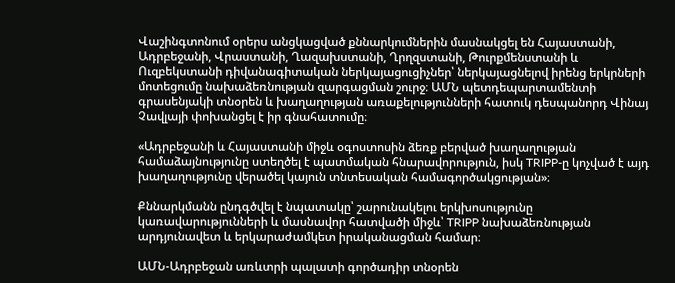Վաշինգտոնում օրերս անցկացված քննարկումներին մասնակցել են Հայաստանի, Ադրբեջանի, Վրաստանի, Ղազախստանի, Ղրղզստանի, Թուրքմենստանի և Ուզբեկստանի դիվանագիտական ներկայացուցիչներ՝ ներկայացնելով իրենց երկրների մոտեցումը նախաձեռնության զարգացման շուրջ։ ԱՄՆ պետդեպարտամենտի գրասենյակի տնօրեն և խաղաղության առաքելությունների հատուկ դեսպանորդ Վինայ Չավլայի փոխանցել է իր գնահատումը։

«Ադրբեջանի և Հայաստանի միջև օգոստոսին ձեռք բերված խաղաղության համաձայնությունը ստեղծել է պատմական հնարավորություն, իսկ TRIPP-ը կոչված է այդ խաղաղությունը վերածել կայուն տնտեսական համագործակցության»։

Քննարկմանն ընդգծվել է նպատակը՝ շարունակելու երկխոսությունը կառավարությունների և մասնավոր հատվածի միջև՝ TRIPP նախաձեռնության արդյունավետ և երկարաժամկետ իրականացման համար։

ԱՄՆ-Ադրբեջան առևտրի պալատի գործադիր տնօրեն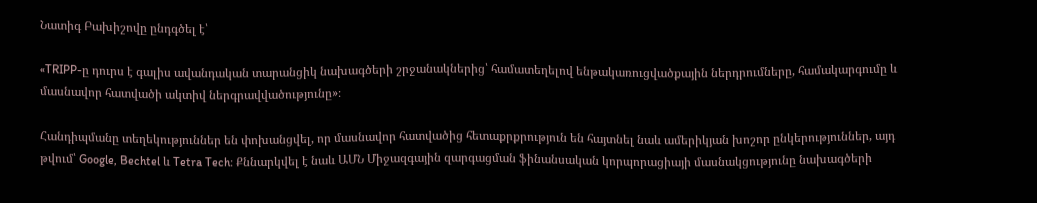Նատիգ Բախիշովը ընդգծել է՝

«TRIPP-ը դուրս է գալիս ավանդական տարանցիկ նախագծերի շրջանակներից՝ համատեղելով ենթակառուցվածքային ներդրումները, համակարգումը և մասնավոր հատվածի ակտիվ ներգրավվածությունը»։

Հանդիպմանը տեղեկություններ են փոխանցվել, որ մասնավոր հատվածից հետաքրքրություն են հայտնել նաև ամերիկյան խոշոր ընկերություններ, այդ թվում՝ Google, Bechtel և Tetra Tech։ Քննարկվել է նաև ԱՄՆ Միջազգային զարգացման ֆինանսական կորպորացիայի մասնակցությունը նախագծերի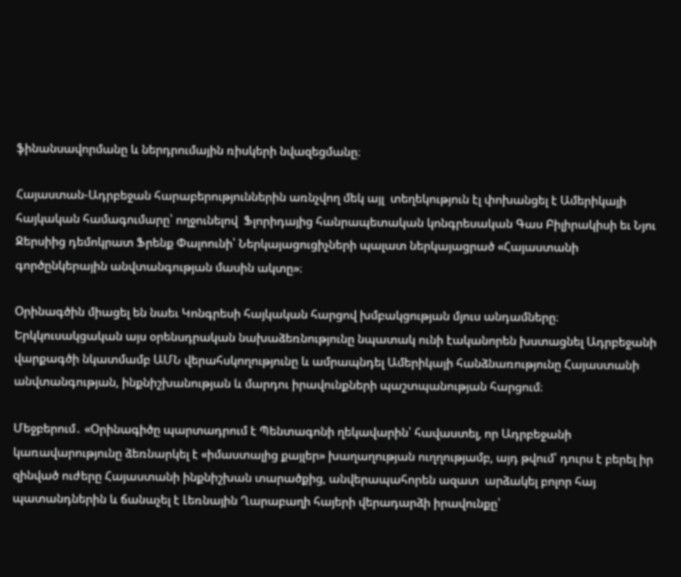ֆինանսավորմանը և ներդրումային ռիսկերի նվազեցմանը։

Հայաստան-Ադրբեջան հարաբերություններին առնչվող մեկ այլ  տեղեկություն էլ փոխանցել է Ամերիկայի հայկական համագումարը՝ ողջունելով  Ֆլորիդայից հանրապետական կոնգրեսական Գաս Բիլիրակիսի եւ Նյու Ջերսիից դեմոկրատ Ֆրենք Փալոունի՝ Ներկայացուցիչների պալատ ներկայացրած «Հայաստանի գործընկերային անվտանգության մասին ակտը»։

Օրինագծին միացել են նաեւ Կոնգրեսի հայկական հարցով խմբակցության մյուս անդամները։ Երկկուսակցական այս օրենսդրական նախաձեռնությունը նպատակ ունի էականորեն խստացնել Ադրբեջանի վարքագծի նկատմամբ ԱՄՆ վերահսկողությունը և ամրապնդել Ամերիկայի հանձնառությունը Հայաստանի անվտանգության, ինքնիշխանության և մարդու իրավունքների պաշտպանության հարցում։

Մեջբերում․ «Օրինագիծը պարտադրում է Պենտագոնի ղեկավարին՝ հավաստել, որ Ադրբեջանի կառավարությունը ձեռնարկել է «իմաստալից քայլեր» խաղաղության ուղղությամբ, այդ թվում՝ դուրս է բերել իր զինված ուժերը Հայաստանի ինքնիշխան տարածքից, անվերապահորեն ազատ  արձակել բոլոր հայ պատանդներին և ճանաչել է Լեռնային Ղարաբաղի հայերի վերադարձի իրավունքը՝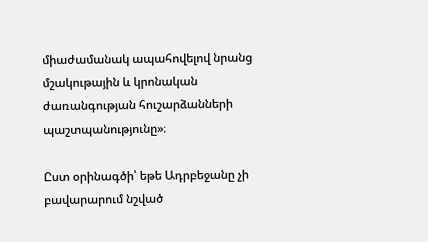միաժամանակ ապահովելով նրանց մշակութային և կրոնական ժառանգության հուշարձանների պաշտպանությունը»։

Ըստ օրինագծի՝ եթե Ադրբեջանը չի բավարարում նշված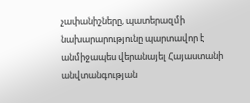չափանիշները, պատերազմի նախարարությունը պարտավոր է անմիջապես վերանայել Հայաստանի անվտանգության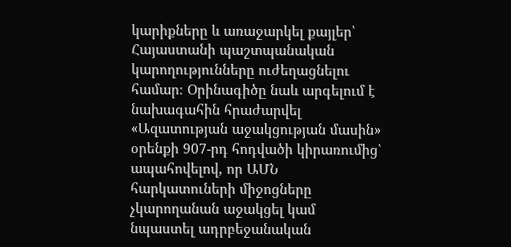կարիքները և առաջարկել քայլեր՝ Հայաստանի պաշտպանական կարողությունները ուժեղացնելու համար։ Օրինագիծը նաև արգելում է նախագահին հրաժարվել «Ազատության աջակցության մասին» օրենքի 907-րդ հոդվածի կիրառումից՝ ապահովելով, որ ԱՄՆ հարկատուների միջոցները չկարողանան աջակցել կամ նպաստել ադրբեջանական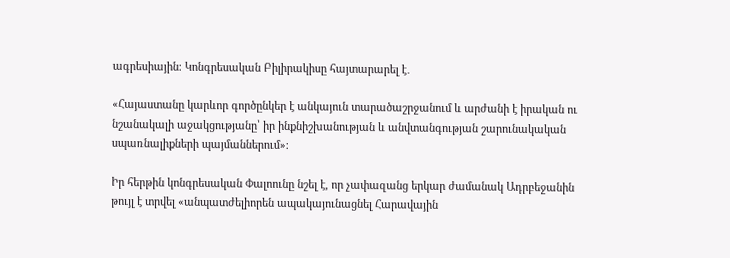ագրեսիային։ Կոնգրեսական Բիլիրակիսը հայտարարել է․

«Հայաստանը կարևոր գործընկեր է անկայուն տարածաշրջանում և արժանի է իրական ու նշանակալի աջակցությանը՝ իր ինքնիշխանության և անվտանգության շարունակական սպառնալիքների պայմաններում»։

Իր հերթին կոնգրեսական Փալոունը նշել է, որ չափազանց երկար ժամանակ Ադրբեջանին թույլ է տրվել «անպատժելիորեն ապակայունացնել Հարավային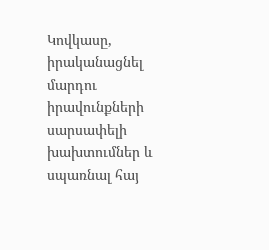Կովկասը, իրականացնել մարդու իրավունքների սարսափելի խախտումներ և սպառնալ հայ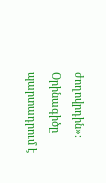ժողովրդին»։ Օրինագիծը պարտադրում է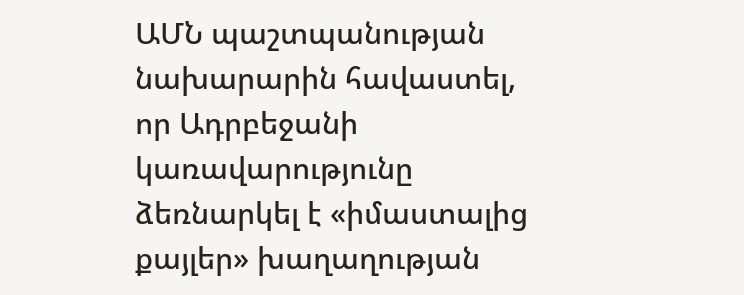ԱՄՆ պաշտպանության նախարարին հավաստել, որ Ադրբեջանի կառավարությունը ձեռնարկել է «իմաստալից քայլեր» խաղաղության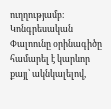ուղղությամբ։ Կոնգրեսական Փալոունը օրինագիծը համարել է կարևոր քայլ՝ ակնկալելով,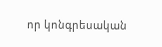որ կոնգրեսական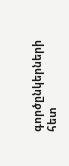գործընկերների հետ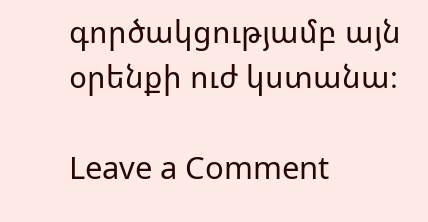գործակցությամբ այն օրենքի ուժ կստանա։

Leave a Comment